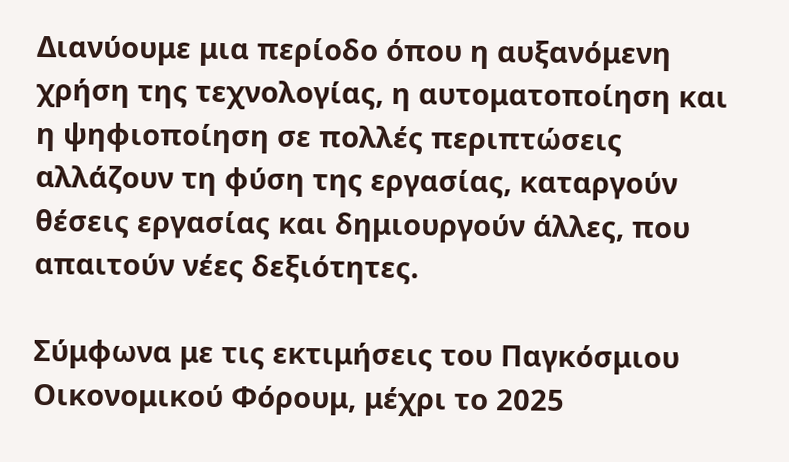Διανύουμε μια περίοδο όπου η αυξανόμενη χρήση της τεχνολογίας, η αυτοματοποίηση και η ψηφιοποίηση σε πολλές περιπτώσεις αλλάζουν τη φύση της εργασίας, καταργούν θέσεις εργασίας και δημιουργούν άλλες, που απαιτούν νέες δεξιότητες.

Σύμφωνα με τις εκτιμήσεις του Παγκόσμιου Οικονομικού Φόρουμ, μέχρι το 2025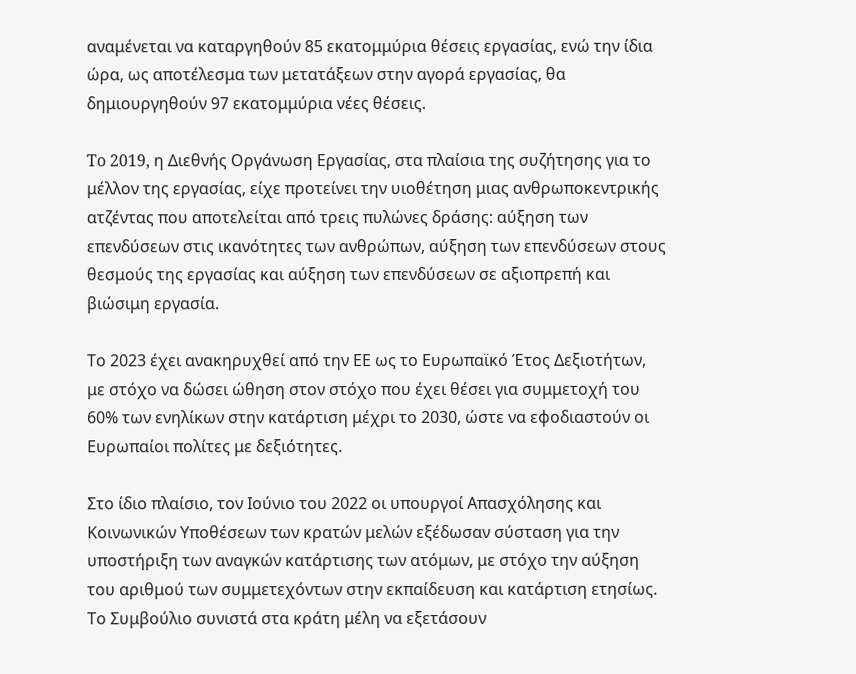αναμένεται να καταργηθούν 85 εκατομμύρια θέσεις εργασίας, ενώ την ίδια ώρα, ως αποτέλεσμα των μετατάξεων στην αγορά εργασίας, θα δημιουργηθούν 97 εκατομμύρια νέες θέσεις.

To 2019, η Διεθνής Οργάνωση Εργασίας, στα πλαίσια της συζήτησης για το μέλλον της εργασίας, είχε προτείνει την υιοθέτηση μιας ανθρωποκεντρικής ατζέντας που αποτελείται από τρεις πυλώνες δράσης: αύξηση των επενδύσεων στις ικανότητες των ανθρώπων, αύξηση των επενδύσεων στους θεσμούς της εργασίας και αύξηση των επενδύσεων σε αξιοπρεπή και βιώσιμη εργασία.

Το 2023 έχει ανακηρυχθεί από την ΕΕ ως το Ευρωπαϊκό Έτος Δεξιοτήτων, με στόχο να δώσει ώθηση στον στόχο που έχει θέσει για συμμετοχή του 60% των ενηλίκων στην κατάρτιση μέχρι το 2030, ώστε να εφοδιαστούν οι Ευρωπαίοι πολίτες με δεξιότητες.

Στο ίδιο πλαίσιο, τον Ιούνιο του 2022 οι υπουργοί Απασχόλησης και Κοινωνικών Υποθέσεων των κρατών μελών εξέδωσαν σύσταση για την υποστήριξη των αναγκών κατάρτισης των ατόμων, με στόχο την αύξηση του αριθμού των συμμετεχόντων στην εκπαίδευση και κατάρτιση ετησίως. Το Συμβούλιο συνιστά στα κράτη μέλη να εξετάσουν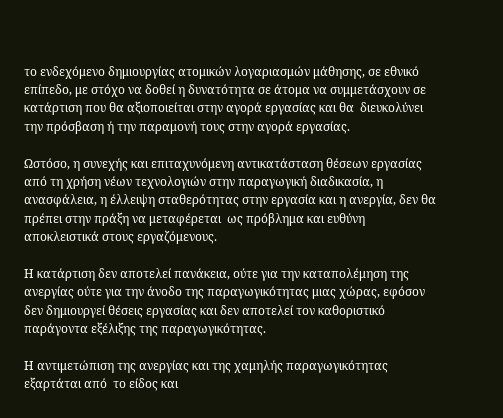το ενδεχόμενο δημιουργίας ατομικών λογαριασμών μάθησης, σε εθνικό επίπεδο, με στόχο να δοθεί η δυνατότητα σε άτομα να συμμετάσχουν σε κατάρτιση που θα αξιοποιείται στην αγορά εργασίας και θα  διευκολύνει την πρόσβαση ή την παραμονή τους στην αγορά εργασίας.

Ωστόσο, η συνεχής και επιταχυνόμενη αντικατάσταση θέσεων εργασίας από τη χρήση νέων τεχνολογιών στην παραγωγική διαδικασία, η ανασφάλεια, η έλλειψη σταθερότητας στην εργασία και η ανεργία, δεν θα πρέπει στην πράξη να μεταφέρεται  ως πρόβλημα και ευθύνη αποκλειστικά στους εργαζόμενους.

Η κατάρτιση δεν αποτελεί πανάκεια, ούτε για την καταπολέμηση της ανεργίας ούτε για την άνοδο της παραγωγικότητας μιας χώρας, εφόσον δεν δημιουργεί θέσεις εργασίας και δεν αποτελεί τον καθοριστικό παράγοντα εξέλιξης της παραγωγικότητας.

Η αντιμετώπιση της ανεργίας και της χαμηλής παραγωγικότητας εξαρτάται από  το είδος και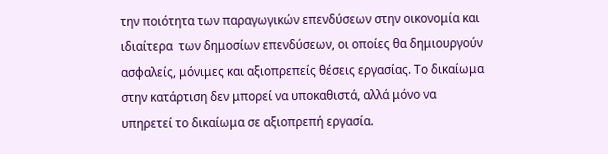την ποιότητα των παραγωγικών επενδύσεων στην οικονομία και ιδιαίτερα  των δημοσίων επενδύσεων, οι οποίες θα δημιουργούν ασφαλείς, μόνιμες και αξιοπρεπείς θέσεις εργασίας. Το δικαίωμα στην κατάρτιση δεν μπορεί να υποκαθιστά, αλλά μόνο να υπηρετεί το δικαίωμα σε αξιοπρεπή εργασία.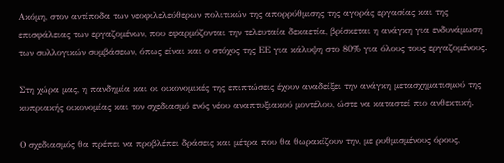Ακόμη, στον αντίποδα των νεοφιλελεύθερων πολιτικών της απορρύθμισης της αγοράς εργασίας και της επισφάλειας των εργαζομένων, που εφαρμόζονται την τελευταία δεκαετία, βρίσκεται η ανάγκη για ενδυνάμωση των συλλογικών συμβάσεων, όπως είναι και ο στόχος της ΕΕ για κάλυψη στο 80% για όλους τους εργαζομένους.

Στη χώρα μας, η πανδημία και οι οικονομικές της επιπτώσεις έχουν αναδείξει την ανάγκη μετασχηματισμoύ της κυπριακής οικονομίας και τον σχεδιασμό ενός νέου αναπτυξιακού μοντέλου, ώστε να καταστεί πιο ανθεκτική.

Ο σχεδιασμός θα πρέπει να προβλέπει δράσεις και μέτρα που θα θωρακίζουν την, με ρυθμισμένους όρους,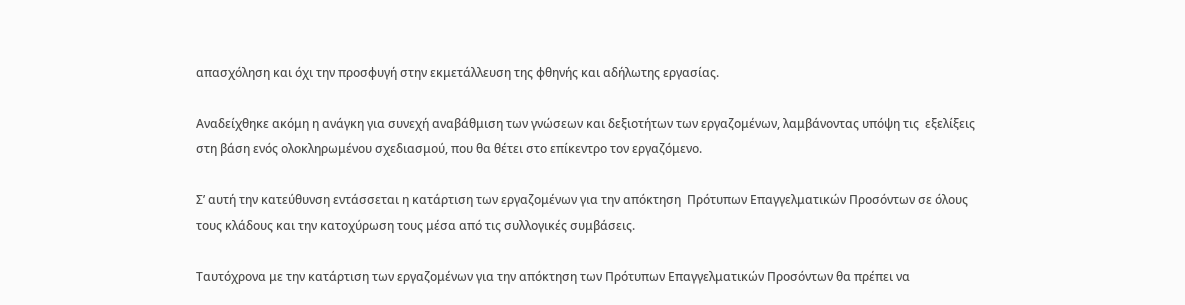απασχόληση και όχι την προσφυγή στην εκμετάλλευση της φθηνής και αδήλωτης εργασίας.

Αναδείχθηκε ακόμη η ανάγκη για συνεχή αναβάθμιση των γνώσεων και δεξιοτήτων των εργαζομένων, λαμβάνοντας υπόψη τις  εξελίξεις στη βάση ενός ολοκληρωμένου σχεδιασμού, που θα θέτει στο επίκεντρο τον εργαζόμενο.

Σ’ αυτή την κατεύθυνση εντάσσεται η κατάρτιση των εργαζομένων για την απόκτηση  Πρότυπων Επαγγελματικών Προσόντων σε όλους τους κλάδους και την κατοχύρωση τους μέσα από τις συλλογικές συμβάσεις.

Ταυτόχρονα με την κατάρτιση των εργαζομένων για την απόκτηση των Πρότυπων Επαγγελματικών Προσόντων θα πρέπει να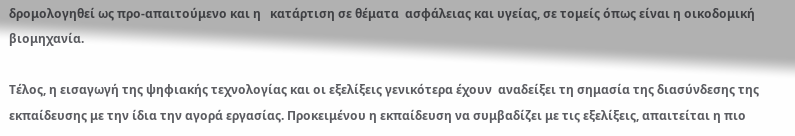δρομολογηθεί ως προ-απαιτούμενο και η   κατάρτιση σε θέματα  ασφάλειας και υγείας, σε τομείς όπως είναι η οικοδομική βιομηχανία.

Τέλος, η εισαγωγή της ψηφιακής τεχνολογίας και οι εξελίξεις γενικότερα έχουν  αναδείξει τη σημασία της διασύνδεσης της εκπαίδευσης με την ίδια την αγορά εργασίας. Προκειμένου η εκπαίδευση να συμβαδίζει με τις εξελίξεις, απαιτείται η πιο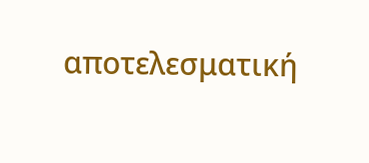αποτελεσματική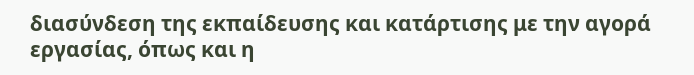διασύνδεση της εκπαίδευσης και κατάρτισης με την αγορά εργασίας, όπως και η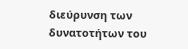διεύρυνση των δυνατοτήτων του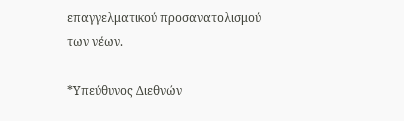επαγγελματικού προσανατολισμού των νέων.

*Υπεύθυνος Διεθνών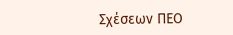Σχέσεων ΠΕΟ